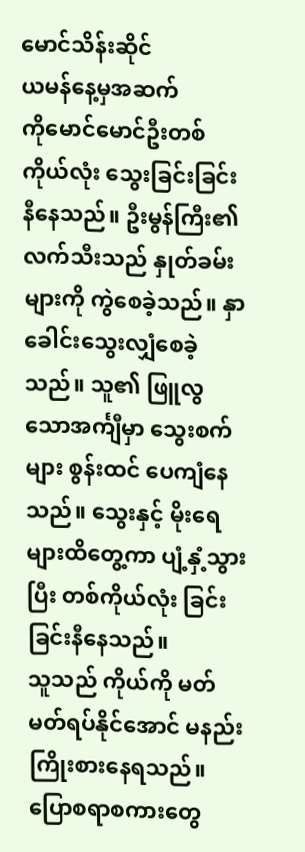မောင်သိန်းဆိုင်
ယမန်နေ့မှအဆက်
ကိုမောင်မောင်ဦးတစ်ကိုယ်လုံး သွေးခြင်းခြင်း နီနေသည်။ ဦးမွန်ကြီး၏လက်သီးသည် နှုတ်ခမ်း များကို ကွဲစေခဲ့သည်။ နှာခေါင်းသွေးလျှံစေခဲ့သည်။ သူ၏ ဖြူလွသောအင်္ကျီမှာ သွေးစက်များ စွန်းထင် ပေကျံနေသည်။ သွေးနှင့် မိုးရေများထိတွေ့ကာ ပျံ့နှံ့သွားပြီး တစ်ကိုယ်လုံး ခြင်းခြင်းနီနေသည်။
သူသည် ကိုယ်ကို မတ်မတ်ရပ်နိုင်အောင် မနည်း ကြိုးစားနေရသည်။ ပြောစရာစကားတွေ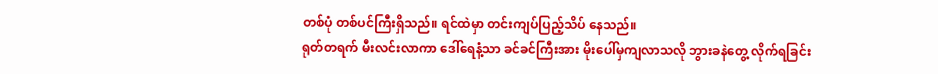တစ်ပုံ တစ်ပင်ကြီးရှိသည်။ ရင်ထဲမှာ တင်းကျပ်ပြည့်သိပ် နေသည်။
ရုတ်တရက် မီးလင်းလာကာ ဒေါ်ရေနံ့သာ ခင်ခင်ကြီးအား မိုးပေါ်မှကျလာသလို ဘွားခနဲတွေ့ လိုက်ရခြင်း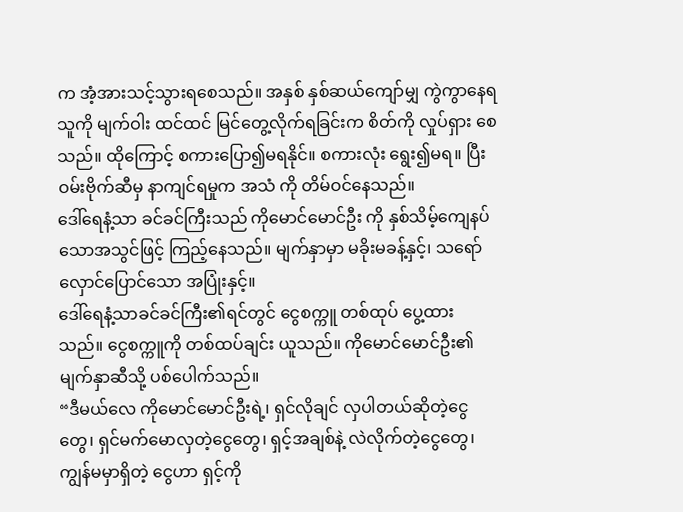က အံ့အားသင့်သွားရစေသည်။ အနှစ် နှစ်ဆယ်ကျော်မျှ ကွဲကွာနေရသူကို မျက်ဝါး ထင်ထင် မြင်တွေ့လိုက်ရခြင်းက စိတ်ကို လှုပ်ရှား စေသည်။ ထိုကြောင့် စကားပြော၍မရနိုင်။ စကားလုံး ရွေး၍မရ။ ပြီး ဝမ်းဗိုက်ဆီမှ နာကျင်ရမှုက အသံ ကို တိမ်ဝင်နေသည်။
ဒေါ်ရေနံ့သာ ခင်ခင်ကြီးသည် ကိုမောင်မောင်ဦး ကို နှစ်သိမ့်ကျေနပ်သောအသွင်ဖြင့် ကြည့်နေသည်။ မျက်နှာမှာ မခိုးမခန့်နှင့်၊ သရော်လှောင်ပြောင်သော အပြုံးနှင့်။
ဒေါ်ရေနံ့သာခင်ခင်ကြီး၏ရင်တွင် ငွေစက္ကူ တစ်ထုပ် ပွေ့ထားသည်။ ငွေစက္ကူကို တစ်ထပ်ချင်း ယူသည်။ ကိုမောင်မောင်ဦး၏ မျက်နှာဆီသို့ ပစ်ပေါက်သည်။
“ဒီမယ်လေ ကိုမောင်မောင်ဦးရဲ့၊ ရှင်လိုချင် လှပါတယ်ဆိုတဲ့ငွေတွေ၊ ရှင်မက်မောလှတဲ့ငွေတွေ၊ ရှင့်အချစ်နဲ့ လဲလိုက်တဲ့ငွေတွေ၊ ကျွန်မမှာရှိတဲ့ ငွေဟာ ရှင့်ကို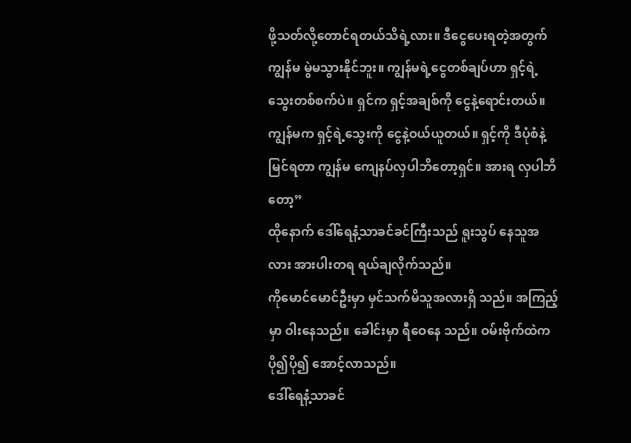ဖို့သတ်လို့တောင်ရတယ်သိရဲ့လား။ ဒီငွေပေးရတဲ့အတွက် ကျွန်မ မွဲမသွားနိုင်ဘူး။ ကျွန်မရဲ့ငွေတစ်ချပ်ဟာ ရှင့်ရဲ့သွေးတစ်စက်ပဲ။ ရှင်က ရှင့်အချစ်ကို ငွေနဲ့ရောင်းတယ်။ ကျွန်မက ရှင့်ရဲ့သွေးကို ငွေနဲ့ဝယ်ယူတယ်။ ရှင့်ကို ဒီပုံစံနဲ့ မြင်ရတာ ကျွန်မ ကျေနပ်လှပါဘိတော့ရှင်။ အားရ လှပါဘိတော့”
ထိုနောက် ဒေါ်ရေနံ့သာခင်ခင်ကြီးသည် ရူးသွပ် နေသူအလား အားပါးတရ ရယ်ချလိုက်သည်။
ကိုမောင်မောင်ဦးမှာ မှင်သက်မိသူအလားရှိ သည်။ အကြည့်မှာ ဝါးနေသည်။ ခေါင်းမှာ ရီဝေနေ သည်။ ဝမ်းဗိုက်ထဲက ပို၍ပို၍ အောင့်လာသည်။
ဒေါ်ရေနံ့သာခင်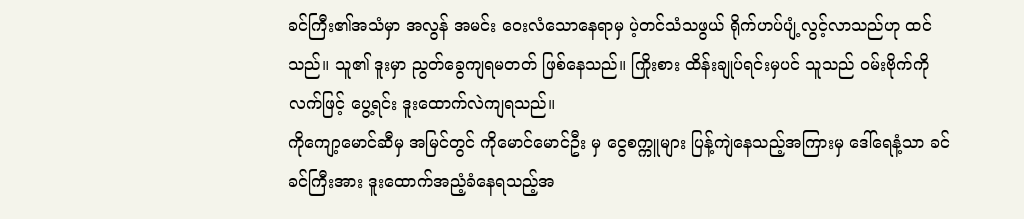ခင်ကြီး၏အသံမှာ အလွန် အမင်း ဝေးလံသောနေရာမှ ပဲ့တင်သံသဖွယ် ရိုက်ဟပ်ပျံ့လွင့်လာသည်ဟု ထင်သည်။ သူ၏ ဒူးမှာ ညွတ်ခွေကျရမတတ် ဖြစ်နေသည်။ ကြိုးစား ထိန်းချုပ်ရင်းမှပင် သူသည် ဝမ်းဗိုက်ကို လက်ဖြင့် ပွေ့ရင်း ဒူးထောက်လဲကျရသည်။
ကိုကျော့မောင်ဆီမှ အမြင်တွင် ကိုမောင်မောင်ဦး မှ ငွေစက္ကူများ ပြန့်ကျဲနေသည့်အကြားမှ ဒေါ်ရေနံ့သာ ခင်ခင်ကြီးအား ဒူးထောက်အညံ့ခံနေရသည့်အ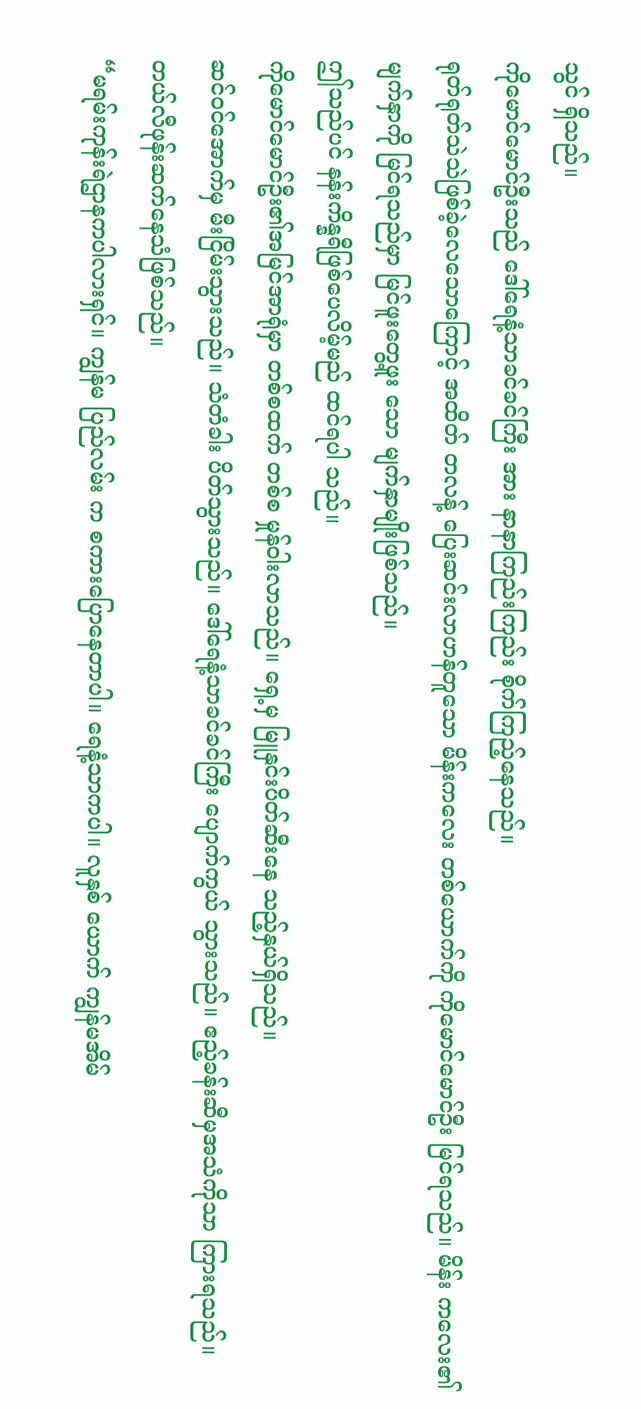သွင် ရှိသည်။
ကိုမောင်မောင်ဦးသည် ဒေါ်ရေနံ့သာခင်ခင်ကြီး အား နာနာကြည်းကြည်း စိုက်ကြည့်နေသည်။
ရုတ်ရုတ်သဲသဲဖြစ်ခဲ့လေသောကြောင့် အထိတ် တလန့် ပြေးဆင်းလာဟန်တူသော မိန်းကလေး တစ်ယောက်ကို ကိုမောင်မောင်ဦး မြင်ရသည်။ မိန်း ကလေး၏မျက်နှာကို မြင်ရသည်မှာ မြင်ဖူးတွေ့ဖူး သော မျက်နှာမျိုးဖြစ်သည်။
ဤသည်ပင် နန်းကိန္နရီဖြစ်ပေလိမ့်မည် ထင်ရပါ သည်။
ကိုမောင်မောင်ဦး၏အမြင်အာရုံမှာ တစ်စထက် တစ်စ မှုန်ဝါးလာသည်။ ရှေ့မှ မြူနှင်းပိတ်ဆီးနေ သည့်နှယ်ရှိသည်။
ဆင်ဝင်အောက်မှ မီးငြိမ်းသွားသည်။ သံတံခါး ပိတ်သွားသည်။ ဒေါ်ရေနံ့သာခင်ခင်ကြီး ပျောက်ကွယ် သွားသည်။ ဧည့်ခန်းဆီမှအသံကိုသာ ကြားရသည်။ တယ်လီဖုန်းဆက်နေသံဖြစ်သည်။
“မရမ်းကုန်းရဲဌာနကပါလားရှင်။ ကျွန်မ ပြည်လမ်း က စကားပြောနေတာပါ။ ရေနံ့သာကပါ။ လူနှစ် ယောက် ကျွန်မအိမ်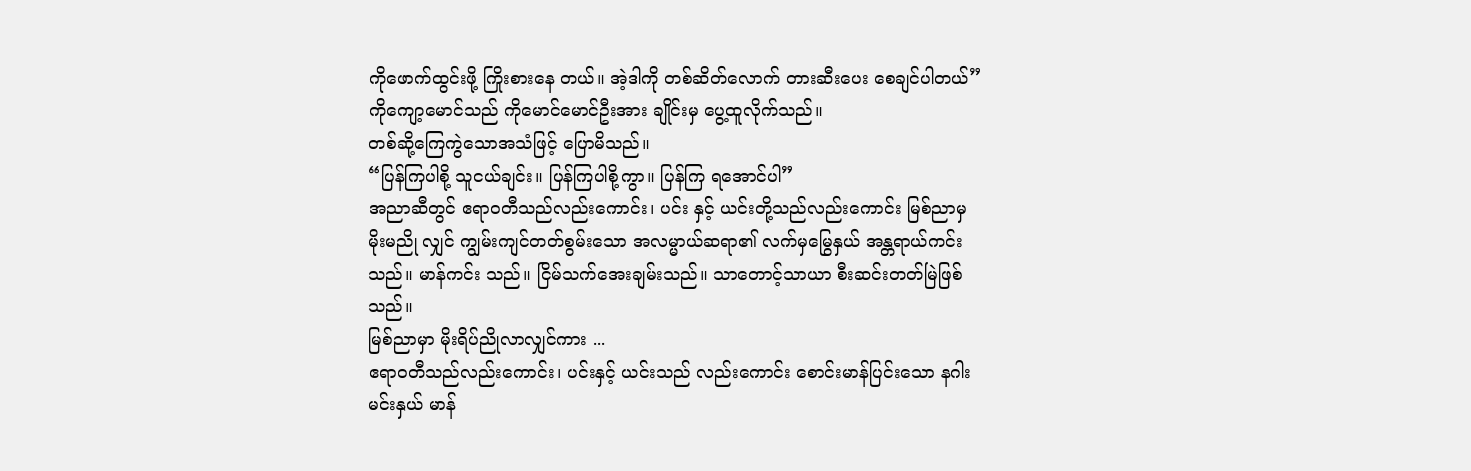ကိုဖောက်ထွင်းဖို့ ကြိုးစားနေ တယ်။ အဲ့ဒါကို တစ်ဆိတ်လောက် တားဆီးပေး စေချင်ပါတယ်”
ကိုကျော့မောင်သည် ကိုမောင်မောင်ဦးအား ချိုင်းမှ ပွေ့ထူလိုက်သည်။
တစ်ဆို့ကြေကွဲသောအသံဖြင့် ပြောမိသည်။
“ပြန်ကြပါစို့ သူငယ်ချင်း။ ပြန်ကြပါစို့ကွာ။ ပြန်ကြ ရအောင်ပါ”
အညာဆီတွင် ဧရာဝတီသည်လည်းကောင်း၊ ပင်း နှင့် ယင်းတို့သည်လည်းကောင်း မြစ်ညာမှ မိုးမညို လျှင် ကျွမ်းကျင်တတ်စွမ်းသော အလမ္မာယ်ဆရာ၏ လက်မှမြွေနှယ် အန္တရာယ်ကင်းသည်။ မာန်ကင်း သည်။ ငြိမ်သက်အေးချမ်းသည်။ သာတောင့်သာယာ စီးဆင်းတတ်မြဲဖြစ်သည်။
မြစ်ညာမှာ မိုးရိပ်ညိုလာလျှင်ကား ...
ဧရာဝတီသည်လည်းကောင်း၊ ပင်းနှင့် ယင်းသည် လည်းကောင်း စောင်းမာန်ပြင်းသော နဂါးမင်းနှယ် မာန်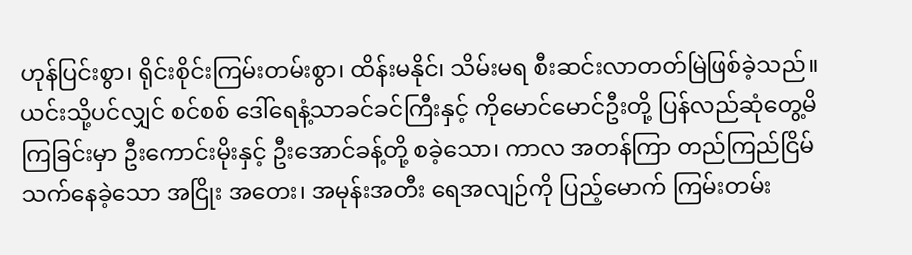ဟုန်ပြင်းစွာ၊ ရိုင်းစိုင်းကြမ်းတမ်းစွာ၊ ထိန်းမနိုင်၊ သိမ်းမရ စီးဆင်းလာတတ်မြဲဖြစ်ခဲ့သည်။
ယင်းသို့ပင်လျှင် စင်စစ် ဒေါ်ရေနံ့သာခင်ခင်ကြီးနှင့် ကိုမောင်မောင်ဦးတို့ ပြန်လည်ဆုံတွေ့မိကြခြင်းမှာ ဦးကောင်းမိုးနှင့် ဦးအောင်ခန့်တို့ စခဲ့သော၊ ကာလ အတန်ကြာ တည်ကြည်ငြိမ်သက်နေခဲ့သော အငြိုး အတေး၊ အမုန်းအတီး ရေအလျဉ်ကို ပြည့်မောက် ကြမ်းတမ်း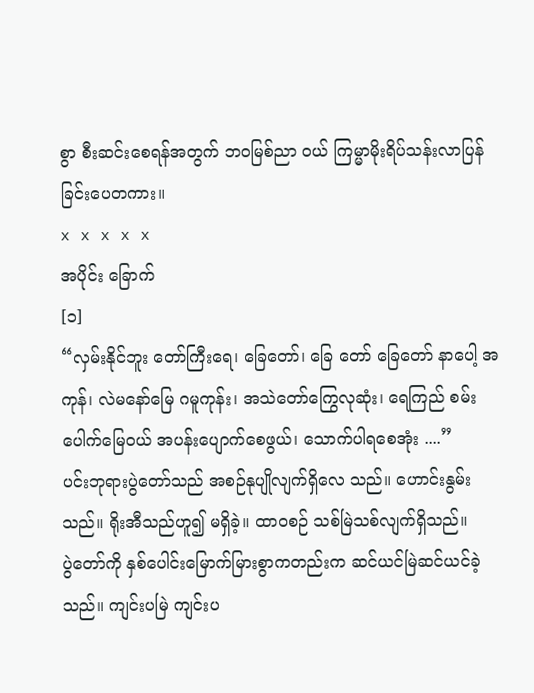စွာ စီးဆင်းစေရန်အတွက် ဘဝမြစ်ညာ ဝယ် ကြမ္မာမိုးရိပ်သန်းလာပြန်ခြင်းပေတကား။
x x x x x
အပိုင်း ခြောက်
[၁]
“လှမ်းနိုင်ဘူး တော်ကြီးရေ၊ ခြေတော်၊ ခြေ တော် ခြေတော် နာပေါ့ အကုန်၊ လဲမနော်မြေ ဂမူကုန်း၊ အသဲတော်ကြွေလုဆုံး၊ ရေကြည် စမ်းပေါက်မြေဝယ် အပန်းပျောက်စေဖွယ်၊ သောက်ပါရစေအုံး ....”
ပင်းဘုရားပွဲတော်သည် အစဉ်နုပျိုလျက်ရှိလေ သည်။ ဟောင်းနွမ်းသည်။ ရိုးအီသည်ဟူ၍ မရှိခဲ့။ ထာဝစဉ် သစ်မြဲသစ်လျက်ရှိသည်။
ပွဲတော်ကို နှစ်ပေါင်းမြောက်မြားစွာကတည်းက ဆင်ယင်မြဲဆင်ယင်ခဲ့သည်။ ကျင်းပမြဲ ကျင်းပ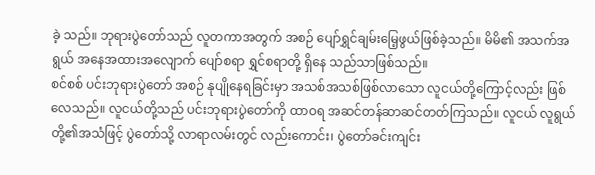ခဲ့ သည်။ ဘုရားပွဲတော်သည် လူတကာအတွက် အစဉ် ပျော်ရွှင်ချမ်းမြေ့ဖွယ်ဖြစ်ခဲ့သည်။ မိမိ၏ အသက်အရွယ် အနေအထားအလျောက် ပျော်စရာ ရွှင်စရာတို့ ရှိနေ သည်သာဖြစ်သည်။
စင်စစ် ပင်းဘုရားပွဲတော် အစဉ် နုပျိုနေရခြင်းမှာ အသစ်အသစ်ဖြစ်လာသော လူငယ်တို့ကြောင့်လည်း ဖြစ်လေသည်။ လူငယ်တို့သည် ပင်းဘုရားပွဲတော်ကို ထာဝရ အဆင်တန်ဆာဆင်တတ်ကြသည်။ လူငယ် လူရွယ်တို့၏အသံဖြင့် ပွဲတော်သို့ လာရာလမ်းတွင် လည်းကောင်း၊ ပွဲတော်ခင်းကျင်း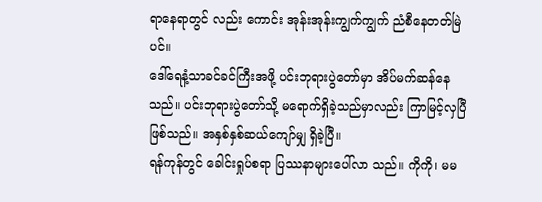ရာနေရာတွင် လည်း ကောင်း အုန်းအုန်းကျွက်ကျွက် ညံစီနေတတ်မြဲပင်။
ဒေါ်ရေနံ့သာခင်ခင်ကြီးအဖို့ ပင်းဘုရားပွဲတော်မှာ အိပ်မက်ဆန်နေသည်။ ပင်းဘုရားပွဲတော်သို့ မရောက်ရှိခဲ့သည်မှာလည်း ကြာမြင့်လှပြီဖြစ်သည်။ အနှစ်နှစ်ဆယ်ကျော်မျှ ရှိခဲ့ပြီ။
ရန်ကုန်တွင် ခေါင်းရှုပ်စရာ ပြဿနာများပေါ်လာ သည်။ ကိုကို၊ မမ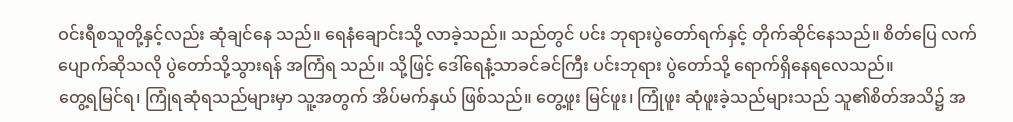ဝင်းရီစသူတို့နှင့်လည်း ဆုံချင်နေ သည်။ ရေနံချောင်းသို့ လာခဲ့သည်။ သည်တွင် ပင်း ဘုရားပွဲတော်ရက်နှင့် တိုက်ဆိုင်နေသည်။ စိတ်ပြေ လက်ပျောက်ဆိုသလို ပွဲတော်သို့သွားရန် အကြံရ သည်။ သို့ဖြင့် ဒေါ်ရေနံ့သာခင်ခင်ကြီး ပင်းဘုရား ပွဲတော်သို့ ရောက်ရှိနေရလေသည်။
တွေ့ရမြင်ရ၊ ကြုံရဆုံရသည်များမှာ သူ့အတွက် အိပ်မက်နှယ် ဖြစ်သည်။ တွေ့ဖူး မြင်ဖူး၊ ကြုံဖူး ဆုံဖူးခဲ့သည်များသည် သူ၏စိတ်အသိ၌ အ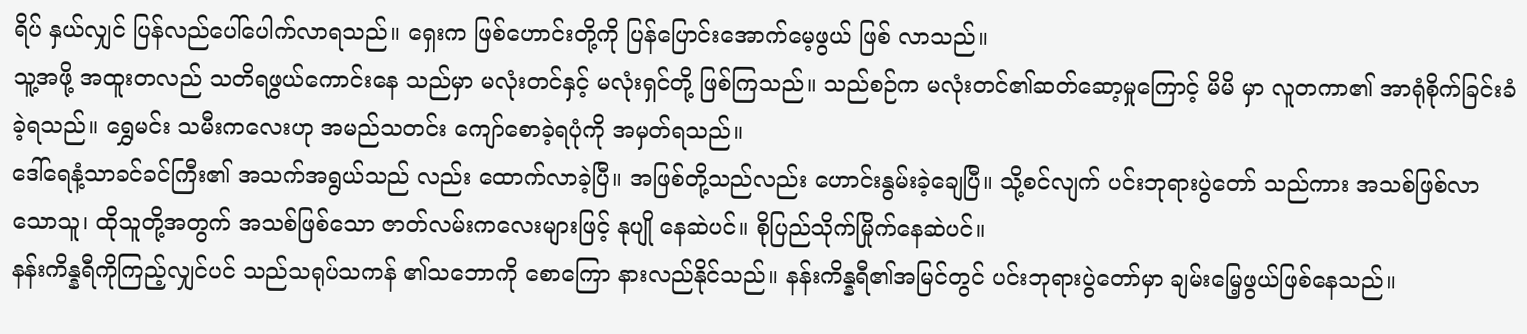ရိပ် နှယ်လျှင် ပြန်လည်ပေါ်ပေါက်လာရသည်။ ရှေးက ဖြစ်ဟောင်းတို့ကို ပြန်ပြောင်းအောက်မေ့ဖွယ် ဖြစ် လာသည်။
သူ့အဖို့ အထူးတလည် သတိရဖွယ်ကောင်းနေ သည်မှာ မလုံးတင်နှင့် မလုံးရှင်တို့ ဖြစ်ကြသည်။ သည်စဉ်က မလုံးတင်၏ဆတ်ဆော့မှုကြောင့် မိမိ မှာ လူတကာ၏ အာရုံစိုက်ခြင်းခံခဲ့ရသည်။ ရွှေမင်း သမီးကလေးဟု အမည်သတင်း ကျော်စောခဲ့ရပုံကို အမှတ်ရသည်။
ဒေါ်ရေနံ့သာခင်ခင်ကြီး၏ အသက်အရွယ်သည် လည်း ထောက်လာခဲ့ပြီ။ အဖြစ်တို့သည်လည်း ဟောင်းနွမ်းခဲ့ချေပြီ။ သို့စင်လျက် ပင်းဘုရားပွဲတော် သည်ကား အသစ်ဖြစ်လာသောသူ၊ ထိုသူတို့အတွက် အသစ်ဖြစ်သော ဇာတ်လမ်းကလေးများဖြင့် နုပျို နေဆဲပင်။ စိုပြည်သိုက်မြိုက်နေဆဲပင်။
နန်းကိန္နရီကိုကြည့်လျှင်ပင် သည်သရုပ်သကန် ၏သဘောကို စောကြော နားလည်နိုင်သည်။ နန်းကိန္နရီ၏အမြင်တွင် ပင်းဘုရားပွဲတော်မှာ ချမ်းမြေ့ဖွယ်ဖြစ်နေသည်။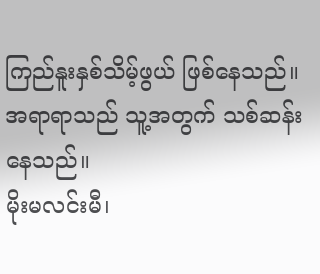ကြည်နူးနှစ်သိမ့်ဖွယ် ဖြစ်နေသည်။ အရာရာသည် သူ့အတွက် သစ်ဆန်း နေသည်။
မိုးမလင်းမီ၊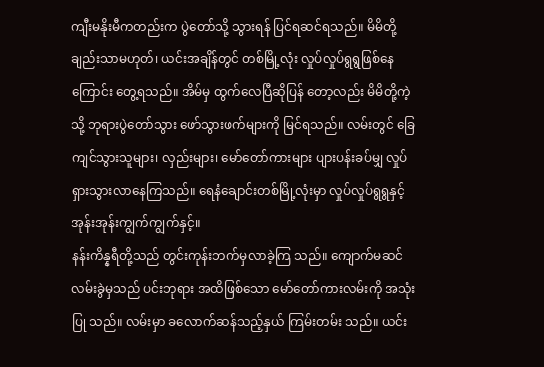ကျီးမနိုးမီကတည်းက ပွဲတော်သို့ သွားရန် ပြင်ရဆင်ရသည်။ မိမိတို့ချည်းသာမဟုတ်၊ ယင်းအချိန်တွင် တစ်မြို့လုံး လှုပ်လှုပ်ရွရွဖြစ်နေ ကြောင်း တွေ့ရသည်။ အိမ်မှ ထွက်လေပြီဆိုပြန် တော့လည်း မိမိတို့ကဲ့သို့ ဘုရားပွဲတော်သွား ဖော်သွားဖက်များကို မြင်ရသည်။ လမ်းတွင် ခြေကျင်သွားသူများ၊ လှည်းများ၊ မော်တော်ကားများ ပျားပန်းခပ်မျှ လှုပ်ရှားသွားလာနေကြသည်။ ရေနံချောင်းတစ်မြို့လုံးမှာ လှုပ်လှုပ်ရွရွနှင့် အုန်းအုန်းကျွက်ကျွက်နှင့်။
နန်းကိန္နရီတို့သည် တွင်းကုန်းဘက်မှလာခဲ့ကြ သည်။ ကျောက်မဆင်လမ်းခွဲမှသည် ပင်းဘုရား အထိဖြစ်သော မော်တော်ကားလမ်းကို အသုံးပြု သည်။ လမ်းမှာ ခလောက်ဆန်သည့်နှယ် ကြမ်းတမ်း သည်။ ယင်း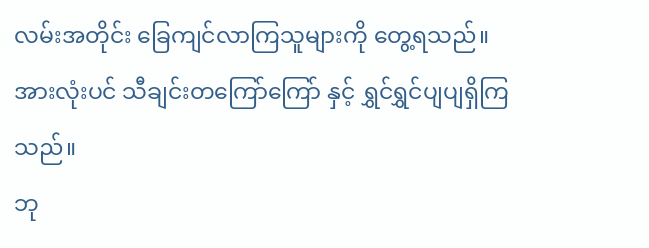လမ်းအတိုင်း ခြေကျင်လာကြသူများကို တွေ့ရသည်။ အားလုံးပင် သီချင်းတကြော်ကြော် နှင့် ရွှင်ရွှင်ပျပျရှိကြသည်။
ဘု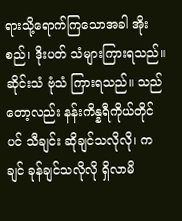ရားသို့ရောက်ကြသောအခါ အိုးစည်၊ ဒိုးပတ် သံများကြားရသည်။ ဆိုင်းသံ ဗုံသံ ကြားရသည်။ သည်တော့လည်း နန်းကိန္နရီကိုယ်တိုင်ပင် သီချင်း ဆိုချင်သလိုလို၊ ကချင် ခုန်ချင်သလိုလို ရှိလာမိ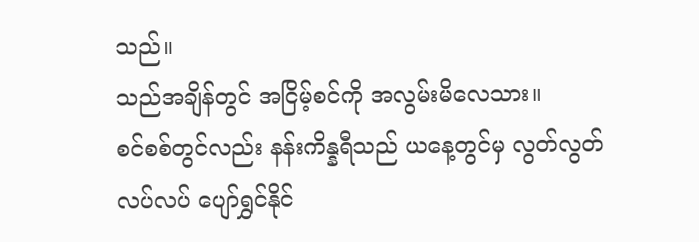သည်။
သည်အချိန်တွင် အငြိမ့်စင်ကို အလွမ်းမိလေသား။
စင်စစ်တွင်လည်း နန်းကိန္နရီသည် ယနေ့တွင်မှ လွတ်လွတ်လပ်လပ် ပျော်ရွှင်နိုင်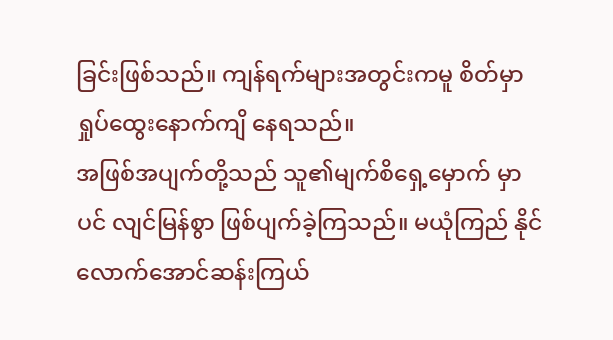ခြင်းဖြစ်သည်။ ကျန်ရက်များအတွင်းကမူ စိတ်မှာ ရှုပ်ထွေးနောက်ကျိ နေရသည်။
အဖြစ်အပျက်တို့သည် သူ၏မျက်စိရှေ့မှောက် မှာပင် လျင်မြန်စွာ ဖြစ်ပျက်ခဲ့ကြသည်။ မယုံကြည် နိုင်လောက်အောင်ဆန်းကြယ်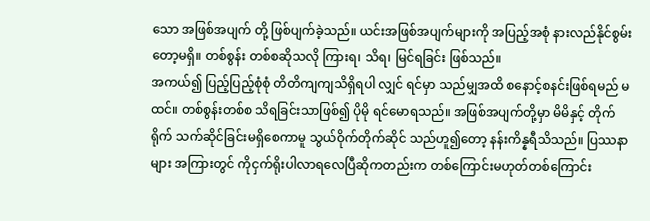သော အဖြစ်အပျက် တို့ ဖြစ်ပျက်ခဲ့သည်။ ယင်းအဖြစ်အပျက်များကို အပြည့်အစုံ နားလည်နိုင်စွမ်းတော့မရှိ။ တစ်စွန်း တစ်စဆိုသလို ကြားရ၊ သိရ၊ မြင်ရခြင်း ဖြစ်သည်။
အကယ်၍ ပြည့်ပြည့်စုံစုံ တိတိကျကျသိရှိရပါ လျှင် ရင်မှာ သည်မျှအထိ စနောင့်စနင်းဖြစ်ရမည် မထင်။ တစ်စွန်းတစ်စ သိရခြင်းသာဖြစ်၍ ပိုမို ရင်မောရသည်။ အဖြစ်အပျက်တို့မှာ မိမိနှင့် တိုက်ရိုက် သက်ဆိုင်ခြင်းမရှိစေကာမူ သွယ်ဝိုက်တိုက်ဆိုင် သည်ဟူ၍တော့ နန်းကိန္နရီသိသည်။ ပြဿနာများ အကြားတွင် ကိုငှက်ရိုးပါလာရလေပြီဆိုကတည်းက တစ်ကြောင်းမဟုတ်တစ်ကြောင်း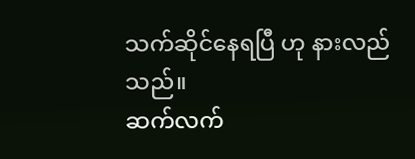သက်ဆိုင်နေရပြီ ဟု နားလည်သည်။
ဆက်လက်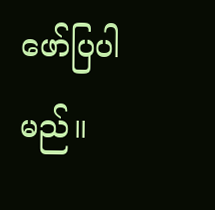ဖော်ပြပါမည်။